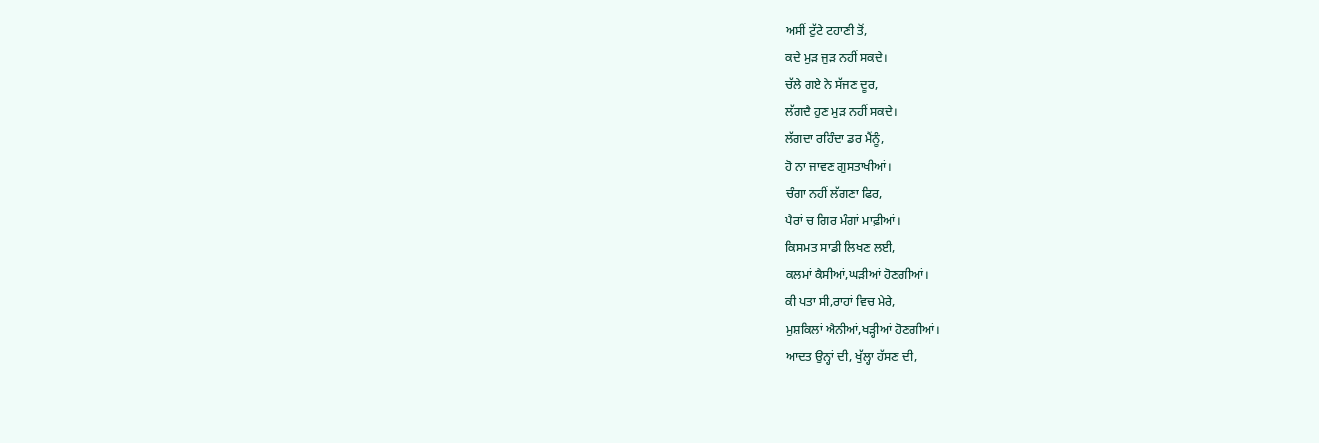ਅਸੀਂ ਟੁੱਟੇ ਟਹਾਣੀ ਤੋਂ,
ਕਦੇ ਮੁੜ ਜੁੜ ਨਹੀਂ ਸਕਦੇ।
ਚੱਲੇ ਗਏ ਨੇ ਸੱਜਣ ਦੂਰ,
ਲੱਗਦੈ ਹੁਣ ਮੁੜ ਨਹੀਂ ਸਕਦੇ।
ਲੱਗਦਾ ਰਹਿੰਦਾ ਡਰ ਮੈਂਨੂੰ,
ਹੋ ਨਾ ਜਾਵਣ ਗੁਸਤਾਖੀਆਂ।
ਚੰਗਾ ਨਹੀਂ ਲੱਗਣਾ ਫਿਰ,
ਪੈਰਾਂ ਚ ਗਿਰ ਮੰਗਾਂ ਮਾਫ਼ੀਆਂ।
ਕਿਸਮਤ ਸਾਡੀ ਲਿਖਣ ਲਈ,
ਕਲਮਾਂ ਕੈਸੀਆਂ,ਘੜੀਆਂ ਹੋਣਗੀਆਂ।
ਕੀ ਪਤਾ ਸੀ,ਰਾਹਾਂ ਵਿਚ ਮੇਰੇ,
ਮੁਸ਼ਕਿਲਾਂ ਐਨੀਆਂ,ਖੜ੍ਹੀਆਂ ਹੋਣਗੀਆਂ।
ਆਦਤ ਉਨ੍ਹਾਂ ਦੀ, ਖੁੱਲ੍ਹਾ ਹੱਸਣ ਦੀ,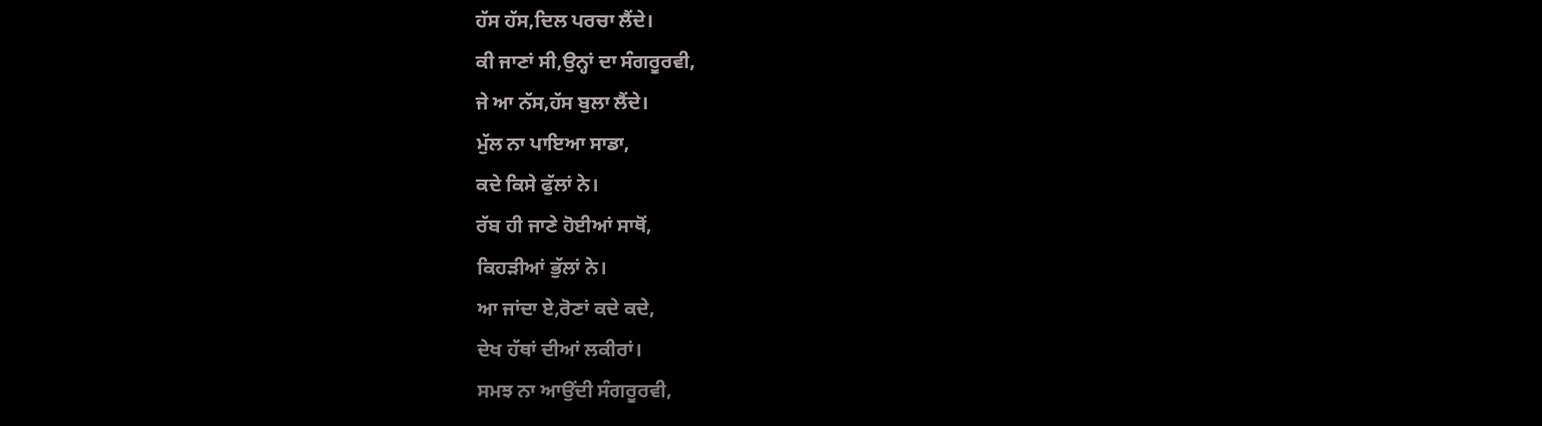ਹੱਸ ਹੱਸ,ਦਿਲ ਪਰਚਾ ਲੈਂਦੇ।
ਕੀ ਜਾਣਾਂ ਸੀ,ਉਨ੍ਹਾਂ ਦਾ ਸੰਗਰੂਰਵੀ,
ਜੇ ਆ ਨੱਸ,ਹੱਸ ਬੁਲਾ ਲੈਂਦੇ।
ਮੁੱਲ ਨਾ ਪਾਇਆ ਸਾਡਾ,
ਕਦੇ ਕਿਸੇ ਫੁੱਲਾਂ ਨੇ।
ਰੱਬ ਹੀ ਜਾਣੇ ਹੋਈਆਂ ਸਾਥੋਂ,
ਕਿਹੜੀਆਂ ਭੁੱਲਾਂ ਨੇ।
ਆ ਜਾਂਦਾ ਏ,ਰੋਣਾਂ ਕਦੇ ਕਦੇ,
ਦੇਖ ਹੱਥਾਂ ਦੀਆਂ ਲਕੀਰਾਂ।
ਸਮਝ ਨਾ ਆਉਂਦੀ ਸੰਗਰੂਰਵੀ,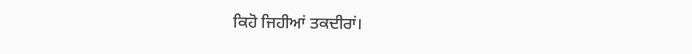ਕਿਹੋ ਜਿਹੀਆਂ ਤਕਦੀਰਾਂ।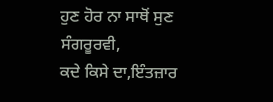ਹੁਣ ਹੋਰ ਨਾ ਸਾਥੋਂ ਸੁਣ ਸੰਗਰੂਰਵੀ,
ਕਦੇ ਕਿਸੇ ਦਾ,ਇੰਤਜ਼ਾਰ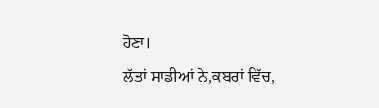ਹੋਣਾ।
ਲੱਤਾਂ ਸਾਡੀਆਂ ਨੇ,ਕਬਰਾਂ ਵਿੱਚ,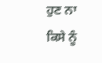ਹੁਣ ਨਾ ਕਿਸੇ ਨੂੰ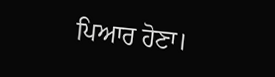ਪਿਆਰ ਹੋਣਾ।